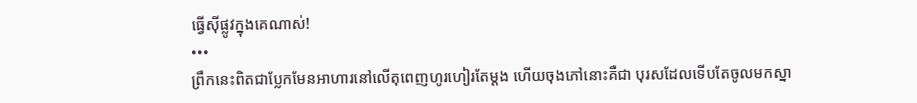ធ្វើស៊ីផ្លូវក្នុងគេណាស់!
•••
ព្រឹកនេះពិតជាប្លែកមែនអាហារនៅលើតុពេញហូរហៀរតែម្តង ហើយចុងភៅនោះគឺជា បុរសដែលទើបតែចូលមកស្នា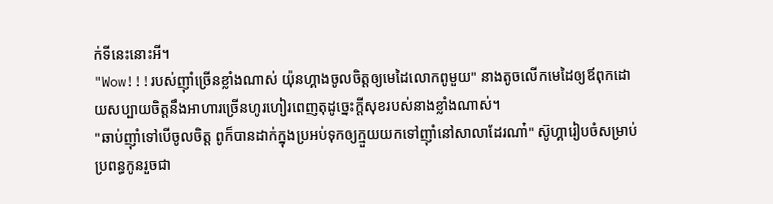ក់ទីនេះនោះអី។
"Wow!!!របស់ញ៉ាំច្រើនខ្លាំងណាស់ យ៉ុនហ្គាងចូលចិត្តឲ្យមេដៃលោកពូមួយ" នាងតូចលើកមេដៃឲ្យឪពុកដោយសប្បាយចិត្តនឹងអាហារច្រើនហូរហៀរពេញតុដូច្នេះក្តីសុខរបស់នាងខ្លាំងណាស់។
"ឆាប់ញ៉ាំទៅបើចូលចិត្ត ពូក៏បានដាក់ក្នុងប្រអប់ទុកឲ្យក្មួយយកទៅញ៉ាំនៅសាលាដែរណា៎" ស៊ូហ្គារៀបចំសម្រាប់ប្រពន្ធកូនរួចជា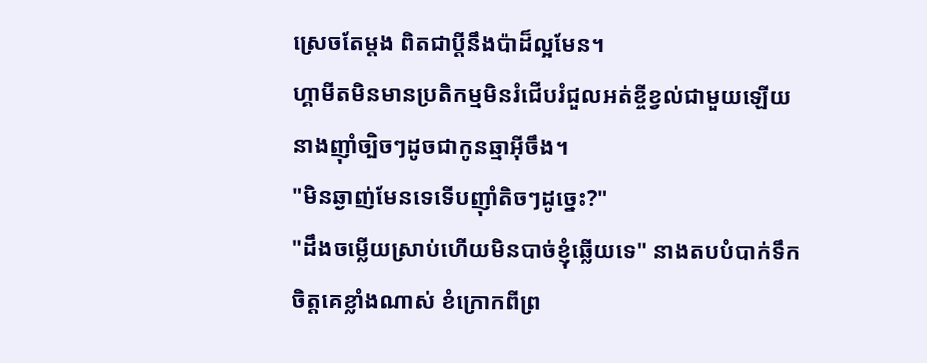ស្រេចតែម្តង ពិតជាប្តីនឹងប៉ាដ៏ល្អមែន។
ហ្គាមីតមិនមានប្រតិកម្មមិនរំជើបរំជួលអត់ខ្ចីខ្វល់ជាមួយឡើយ នាងញ៉ាំច្បិចៗដូចជាកូនឆ្មាអ៊ីចឹង។
"មិនឆ្ងាញ់មែនទេទើបញ៉ាំតិចៗដូច្នេះ?"
"ដឹងចម្លើយស្រាប់ហើយមិនបាច់ខ្ញុំឆ្លើយទេ" នាងតបបំបាក់ទឹកចិត្តគេខ្លាំងណាស់ ខំក្រោកពីព្រ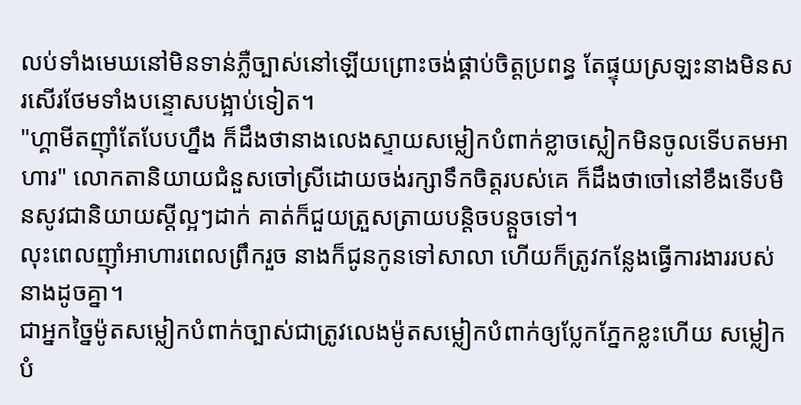លប់ទាំងមេឃនៅមិនទាន់ភ្លឺច្បាស់នៅឡើយព្រោះចង់ផ្គាប់ចិត្តប្រពន្ធ តែផ្ទុយស្រឡះនាងមិនសរសើរថែមទាំងបន្ទោសបង្អាប់ទៀត។
"ហ្គាមីតញ៉ាំតែបែបហ្នឹង ក៏ដឹងថានាងលេងស្ទាយសម្លៀកបំពាក់ខ្លាចស្លៀកមិនចូលទើបតមអាហារ" លោកតានិយាយជំនួសចៅស្រីដោយចង់រក្សាទឹកចិត្តរបស់គេ ក៏ដឹងថាចៅនៅខឹងទើបមិនសូវជានិយាយស្តីល្អៗដាក់ គាត់ក៏ជួយត្រួសត្រាយបន្តិចបន្តួចទៅ។
លុះពេលញ៉ាំអាហារពេលព្រឹករួច នាងក៏ជូនកូនទៅសាលា ហើយក៏ត្រូវកន្លែងធ្វើការងាររបស់នាងដូចគ្នា។
ជាអ្នកច្នៃម៉ូតសម្លៀកបំពាក់ច្បាស់ជាត្រូវលេងម៉ូតសម្លៀកបំពាក់ឲ្យប្លែកភ្នែកខ្លះហើយ សម្លៀកបំ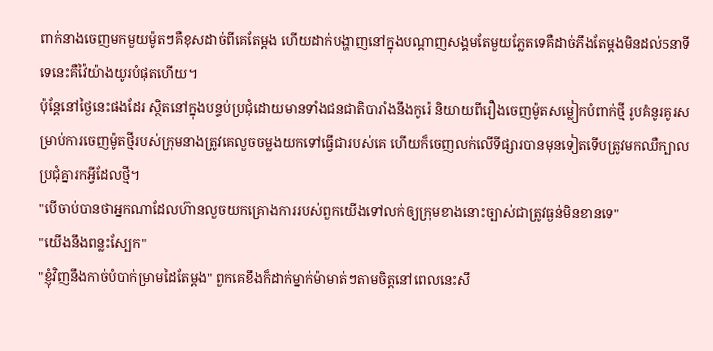ពាក់នាងចេញមកមួយម៉ូតៗគឺខុសដាច់ពីគេតែម្តង ហើយដាក់បង្ហាញនៅក្នុងបណ្តាញសង្គមតែមួយភ្លែតទេគឺដាច់ភឹងតែម្តងមិនដល់5នាទីទេនេះគឺវ៉ៃយ៉ាងយូរបំផុតហើយ។
ប៉ុន្តែនៅថ្ងៃនេះផងដែរ ស្ថិតនៅក្នុងបន្ទប់ប្រជុំដោយមានទាំងជនជាតិបារាំងនឹងកូរ៉េ និយាយពីរឿងចេញម៉ូតសម្លៀកបំពាក់ថ្មី រូបគំនូរគូរសម្រាប់ការចេញម៉ូតថ្មីរបស់ក្រុមនាងត្រូវគេលួចចម្លងយកទៅធ្វើជារបស់គេ ហើយក៏ចេញលក់លើទីផ្សារបានមុនទៀតទើបត្រូវមកឈឺក្បាលប្រជុំគ្នារកអ្វីដែលថ្មី។
"បើចាប់បានថាអ្នកណាដែលហ៊ានលួចយកគ្រោងការរបស់ពួកយើងទៅលក់ឲ្យក្រុមខាងនោះច្បាស់ជាត្រូវធ្ងន់មិនខានទេ"
"យើងនឹងពន្លះស្បែក"
"ខ្ញុំវិញនឹងកាច់បំបាក់ម្រាមដៃតែម្តង" ពួកគេខឹងក៏ដាក់ម្នាក់ម៉ាមាត់ៗតាមចិត្តនៅពេលនេះសឹ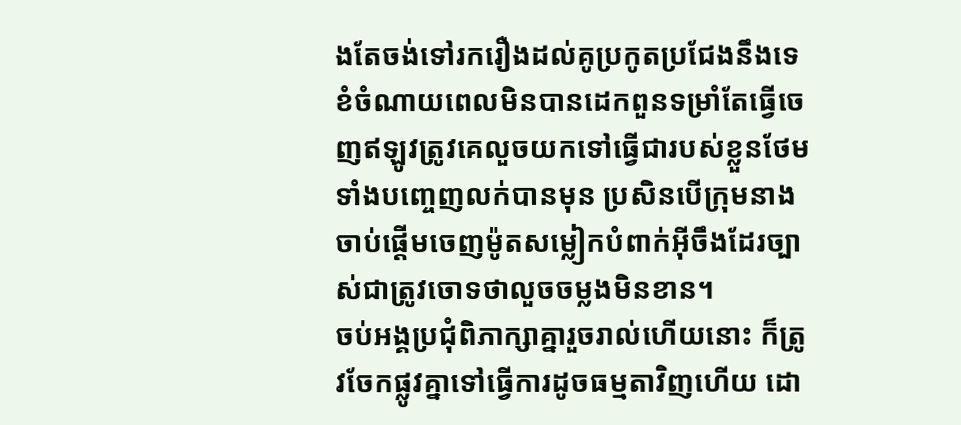ងតែចង់ទៅរករឿងដល់គូប្រកូតប្រជែងនឹងទេ ខំចំណាយពេលមិនបានដេកពួនទម្រាំតែធ្វើចេញឥឡូវត្រូវគេលួចយកទៅធ្វើជារបស់ខ្លួនថែមទាំងបញ្ចេញលក់បានមុន ប្រសិនបើក្រុមនាងចាប់ផ្តើមចេញម៉ូតសម្លៀកបំពាក់អ៊ីចឹងដែរច្បាស់ជាត្រូវចោទថាលួចចម្លងមិនខាន។
ចប់អង្គប្រជុំពិភាក្សាគ្នារួចរាល់ហើយនោះ ក៏ត្រូវចែកផ្លូវគ្នាទៅធ្វើការដូចធម្មតាវិញហើយ ដោ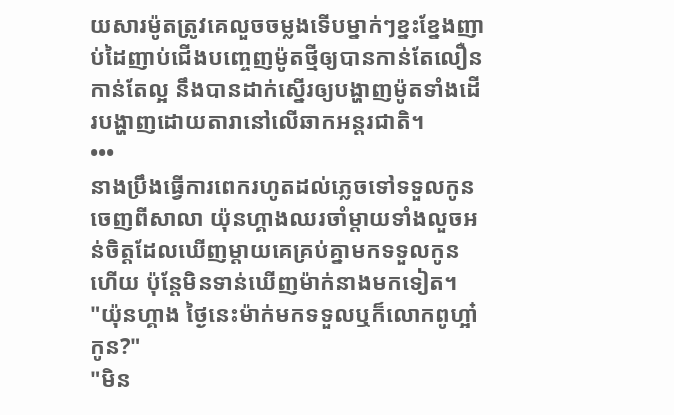យសារម៉ូតត្រូវគេលួចចម្លងទើបម្នាក់ៗខ្នះខ្នែងញាប់ដៃញាប់ជើងបញ្ចេញម៉ូតថ្មីឲ្យបានកាន់តែលឿនកាន់តែល្អ នឹងបានដាក់ស្នើរឲ្យបង្ហាញម៉ូតទាំងដើរបង្ហាញដោយតារានៅលើឆាកអន្តរជាតិ។
•••
នាងប្រឹងធ្វើការពេករហូតដល់ភ្លេចទៅទទួលកូនចេញពីសាលា យ៉ុនហ្គាងឈរចាំម្តាយទាំងលួចអន់ចិត្តដែលឃើញម្តាយគេគ្រប់គ្នាមកទទួលកូនហើយ ប៉ុន្តែមិនទាន់ឃើញម៉ាក់នាងមកទៀត។
"យ៉ុនហ្គាង ថ្ងៃនេះម៉ាក់មកទទួលឬក៏លោកពូហ្អា៎កូន?"
"មិន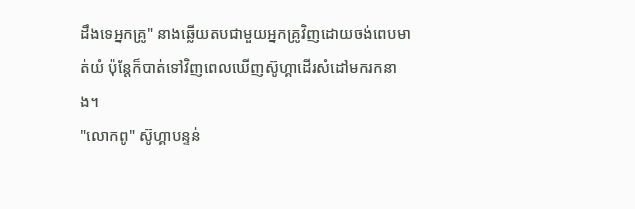ដឹងទេអ្នកគ្រូ" នាងឆ្លើយតបជាមួយអ្នកគ្រូវិញដោយចង់ពេបមាត់យំ ប៉ុន្តែក៏បាត់ទៅវិញពេលឃើញស៊ូហ្គាដើរសំដៅមករកនាង។
"លោកពូ" ស៊ូហ្គាបន្ទន់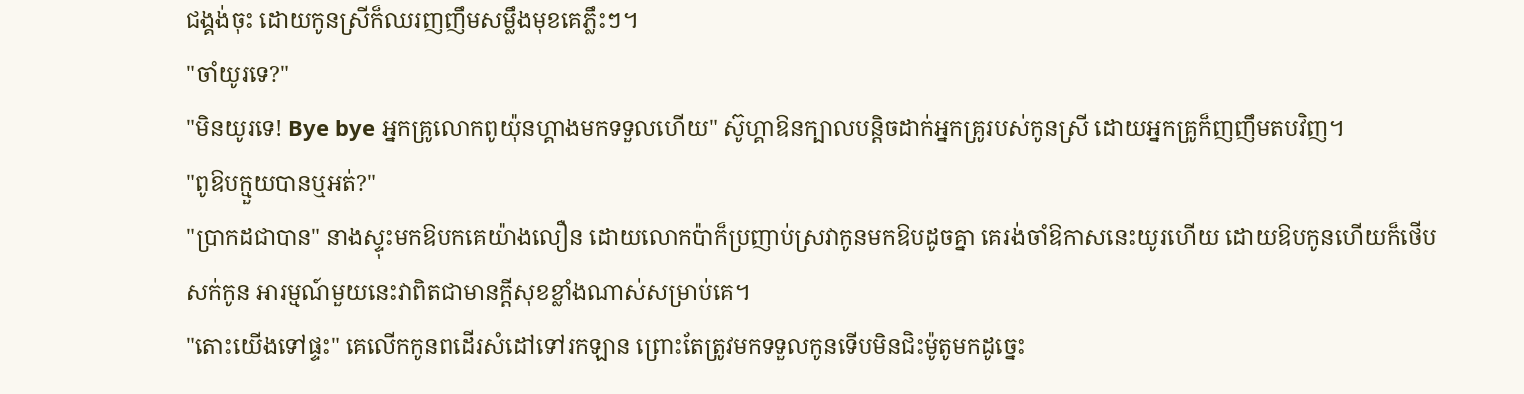ជង្គង់ចុះ ដោយកូនស្រីក៏ឈរញញឹមសម្លឹងមុខគេភ្លឹះៗ។
"ចាំយូរទេ?"
"មិនយូរទេ! Bye bye អ្នកគ្រូលោកពូយ៉ុនហ្គាងមកទទួលហើយ" ស៊ូហ្គាឱនក្បាលបន្តិចដាក់អ្នកគ្រូរបស់កូនស្រី ដោយអ្នកគ្រូក៏ញញឹមតបវិញ។
"ពូឱបក្មួយបានឬអត់?"
"ប្រាកដជាបាន" នាងស្ទុះមកឱបកគេយ៉ាងលឿន ដោយលោកប៉ាក៏ប្រញាប់ស្រវាកូនមកឱបដូចគ្នា គេរង់ចាំឱកាសនេះយូរហើយ ដោយឱបកូនហើយក៏ថើបសក់កូន អារម្មណ៍មួយនេះវាពិតជាមានក្តីសុខខ្លាំងណាស់សម្រាប់គេ។
"តោះយើងទៅផ្ទះ" គេលើកកូនពដើរសំដៅទៅរកឡាន ព្រោះតែត្រូវមកទទួលកូនទើបមិនជិះម៉ូតូមកដូច្នេះ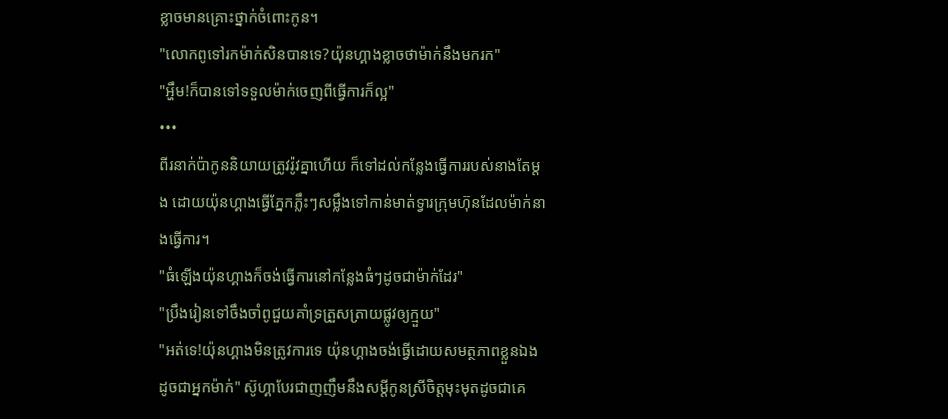ខ្លាចមានគ្រោះថ្នាក់ចំពោះកូន។
"លោកពូទៅរកម៉ាក់សិនបានទេ?យ៉ុនហ្គាងខ្លាចថាម៉ាក់នឹងមករក"
"អ្ហឹម!ក៏បានទៅទទួលម៉ាក់ចេញពីធ្វើការក៏ល្អ"
•••
ពីរនាក់ប៉ាកូននិយាយត្រូវរ៉ូវគ្នាហើយ ក៏ទៅដល់កន្លែងធ្វើការរបស់នាងតែម្តង ដោយយ៉ុនហ្គាងធ្វើភ្នែកភ្លឹះៗសម្លឹងទៅកាន់មាត់ទ្វារក្រុមហ៊ុនដែលម៉ាក់នាងធ្វើការ។
"ធំឡើងយ៉ុនហ្គាងក៏ចង់ធ្វើការនៅកន្លែងធំៗដូចជាម៉ាក់ដែរ"
"ប្រឹងរៀនទៅចឹងចាំពូជួយគាំទ្រត្រួសត្រាយផ្លូវឲ្យក្មួយ"
"អត់ទេ!យ៉ុនហ្គាងមិនត្រូវការទេ យ៉ុនហ្គាងចង់ធ្វើដោយសមត្ថភាពខ្លួនឯងដូចជាអ្នកម៉ាក់" ស៊ូហ្គាបែរជាញញឹមនឹងសម្តីកូនស្រីចិត្តមុះមុតដូចជាគេ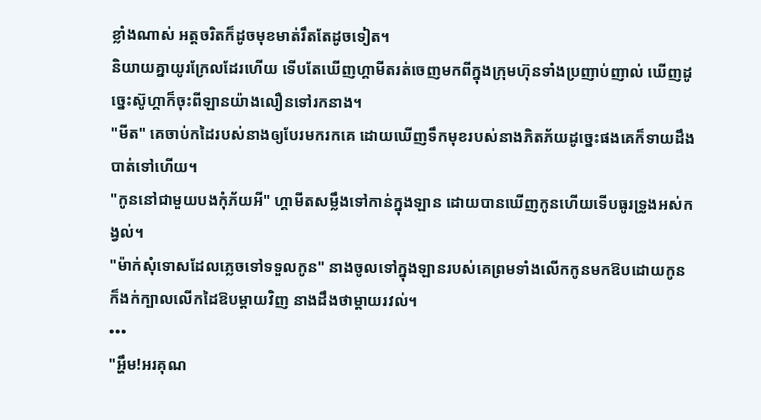ខ្លាំងណាស់ អត្តចរិតក៏ដូចមុខមាត់រឹតតែដូចទៀត។
និយាយគ្នាយូរក្រែលដែរហើយ ទើបតែឃើញហ្គាមីតរត់ចេញមកពីក្នុងក្រុមហ៊ុនទាំងប្រញាប់ញាល់ ឃើញដូច្នេះស៊ូហ្គាក៏ចុះពីឡានយ៉ាងលឿនទៅរកនាង។
"មីត" គេចាប់កដៃរបស់នាងឲ្យបែរមករកគេ ដោយឃើញទឹកមុខរបស់នាងភិតភ័យដូច្នេះផងគេក៏ទាយដឹងបាត់ទៅហើយ។
"កូននៅជាមួយបងកុំភ័យអី" ហ្គាមីតសម្លឹងទៅកាន់ក្នុងឡាន ដោយបានឃើញកូនហើយទើបធូរទ្រូងអស់កង្វល់។
"ម៉ាក់សុំទោសដែលភ្លេចទៅទទួលកូន" នាងចូលទៅក្នុងឡានរបស់គេព្រមទាំងលើកកូនមកឱបដោយកូនក៏ងក់ក្បាលលើកដៃឱបម្តាយវិញ នាងដឹងថាម្តាយរវល់។
•••
"អ្ហឹម!អរគុណ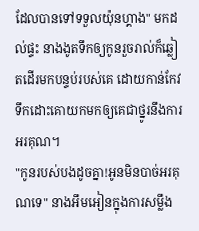ដែលបានទៅទទួលយ៉ុនហ្គាង" មកដល់ផ្ទះ នាងងូតទឹកឲ្យកូនរួចរាល់ក៏ឆ្លៀតដើរមកបន្ទប់របស់គេ ដោយកាន់កែវទឹកដោះគោយកមកឲ្យគេជាថ្នូរនឹងការអរគុណ។
"កូនរបស់បងដូចគ្នា!អូនមិនបាច់អរគុណទេ" នាងអឹមអៀនក្នុងការសម្លឹង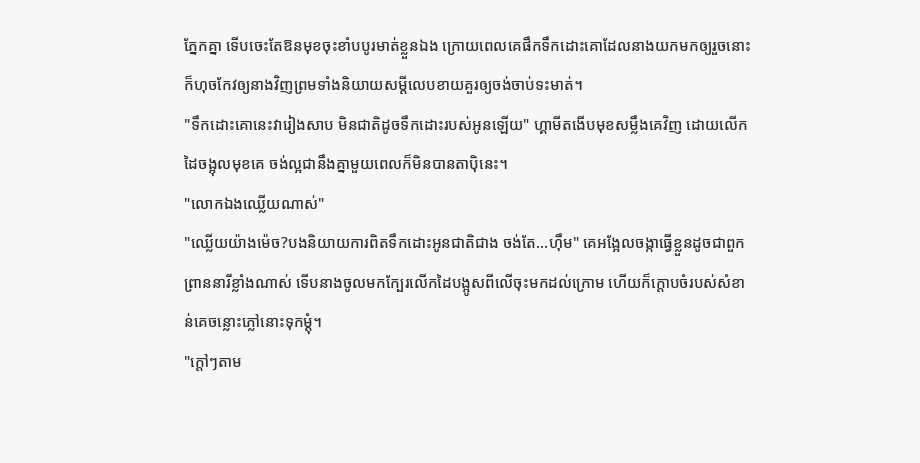ភ្នែកគ្នា ទើបចេះតែឱនមុខចុះខាំបបូរមាត់ខ្លួនឯង ក្រោយពេលគេផឹកទឹកដោះគោដែលនាងយកមកឲ្យរួចនោះក៏ហុចកែវឲ្យនាងវិញព្រមទាំងនិយាយសម្តីលេបខាយគួរឲ្យចង់ចាប់ទះមាត់។
"ទឹកដោះគោនេះវារៀងសាប មិនជាតិដូចទឹកដោះរបស់អូនឡើយ" ហ្គាមីតងើបមុខសម្លឹងគេវិញ ដោយលើកដៃចង្អុលមុខគេ ចង់ល្អជានឹងគ្នាមួយពេលក៏មិនបានតាប៉ិនេះ។
"លោកឯងឈ្លើយណាស់"
"ឈ្លើយយ៉ាងម៉េច?បងនិយាយការពិតទឹកដោះអូនជាតិជាង ចង់តែ...ហ៊ឹម" គេអង្អែលចង្កាធ្វើខ្លួនដូចជាពួកព្រាននារីខ្លាំងណាស់ ទើបនាងចូលមកក្បែរលើកដៃបង្អូសពីលើចុះមកដល់ក្រោម ហើយក៏ក្តោបចំរបស់សំខាន់គេចន្លោះភ្លៅនោះទុកម្តុំ។
"ក្តៅៗតាម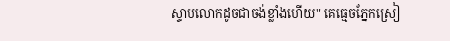ស្ទាបលោកដូចជាចង់ខ្លាំងហើយ" គេធ្មេចភ្នែកស្រៀ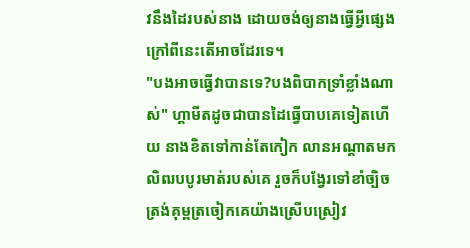វនឹងដៃរបស់នាង ដោយចង់ឲ្យនាងធ្វើអ្វីផ្សេងក្រៅពីនេះតើអាចដែរទេ។
"បងអាចធ្វើវាបានទេ?បងពិបាកទ្រាំខ្លាំងណាស់" ហ្គាមីតដូចជាបានដៃធ្វើបាបគេទៀតហើយ នាងខិតទៅកាន់តែកៀក លានអណ្តាតមកលិឍបបូរមាត់របស់គេ រួចក៏បង្វែរទៅខាំច្បិចត្រង់គុម្ពត្រចៀកគេយ៉ាងស្រើបស្រៀវ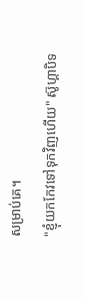សម្រាប់គេ។
"ខ្ញុំយកកែវទៅទុកវិញហើយ" ស៊ូហ្គាបិទ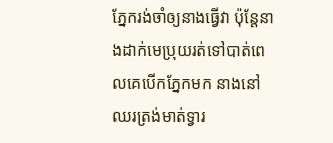ភ្នែករង់ចាំឲ្យនាងធ្វើវា ប៉ុន្តែនាងដាក់មេប្រុយរត់ទៅបាត់ពេលគេបើកភ្នែកមក នាងនៅឈរត្រង់មាត់ទ្វារ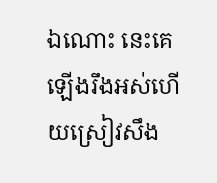ឯណោះ នេះគេឡើងរឹងអស់ហើយស្រៀវសឹង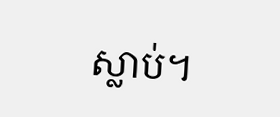ស្លាប់។